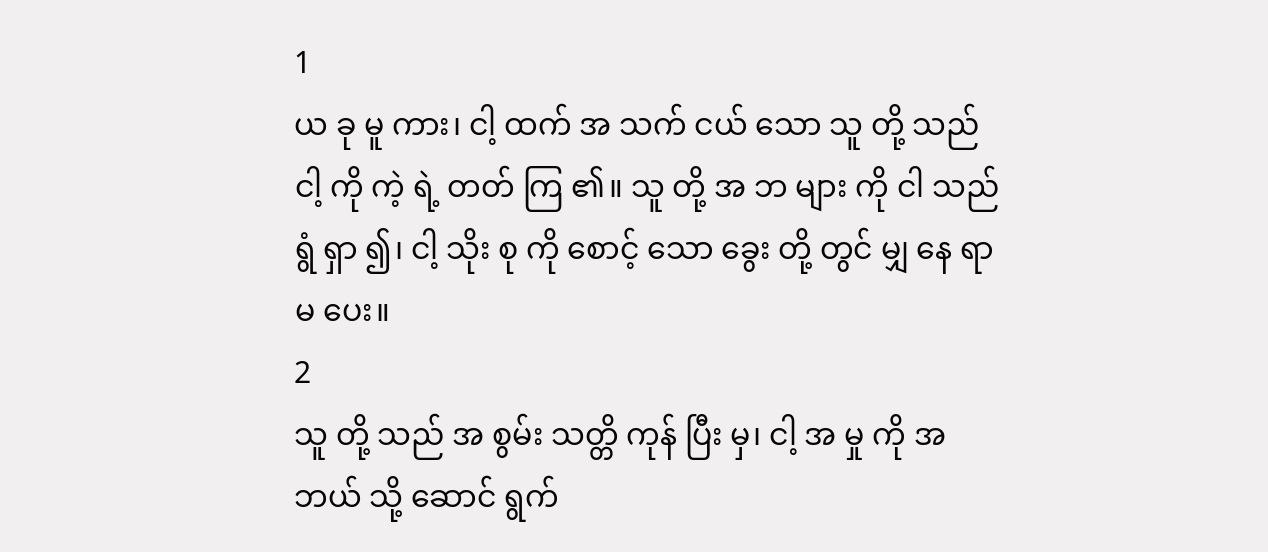1
ယ ခု မူ ကား၊ ငါ့ ထက် အ သက် ငယ် သော သူ တို့ သည် ငါ့ ကို ကဲ့ ရဲ့ တတ် ကြ ၏။ သူ တို့ အ ဘ များ ကို ငါ သည် ရွံ ရှာ ၍၊ ငါ့ သိုး စု ကို စောင့် သော ခွေး တို့ တွင် မျှ နေ ရာ မ ပေး။
2
သူ တို့ သည် အ စွမ်း သတ္တိ ကုန် ပြီး မှ၊ ငါ့ အ မှု ကို အ ဘယ် သို့ ဆောင် ရွက်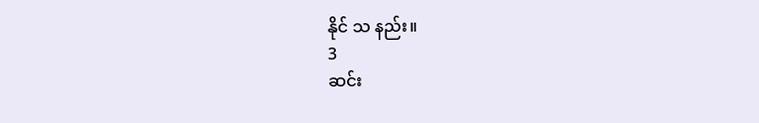နိုင် သ နည်း။
3
ဆင်း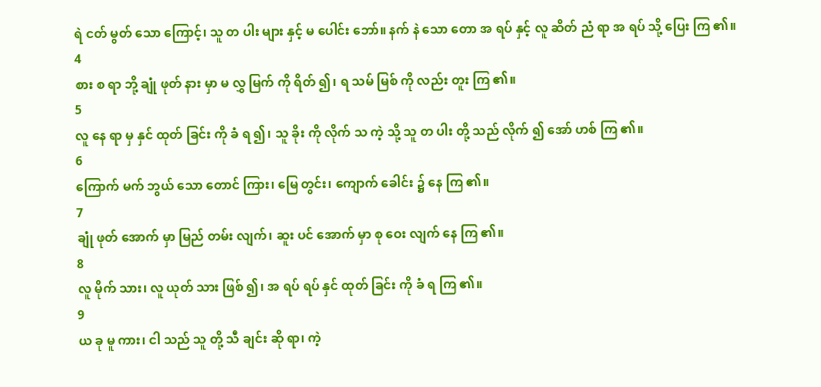ရဲ ငတ် မွတ် သော ကြောင့်၊ သူ တ ပါး များ နှင့် မ ပေါင်း ဘော်။ နက် နဲ သော တော အ ရပ် နှင့် လူ ဆိတ် ညံ ရာ အ ရပ် သို့ ပြေး ကြ ၏။
4
စား စ ရာ ဘို့ ချုံ ဖုတ် နား မှာ မ လွှ မြက် ကို ရိတ် ၍၊ ရ သမ် မြစ် ကို လည်း တူး ကြ ၏။
5
လူ နေ ရာ မှ နှင် ထုတ် ခြင်း ကို ခံ ရ ၍၊ သူ ခိုး ကို လိုက် သ ကဲ့ သို့ သူ တ ပါး တို့ သည် လိုက် ၍ အော် ဟစ် ကြ ၏။
6
ကြောက် မက် ဘွယ် သော တောင် ကြား၊ မြေ တွင်း၊ ကျောက် ခေါင်း ၌ နေ ကြ ၏။
7
ချုံ ဖုတ် အောက် မှာ မြည် တမ်း လျက်၊ ဆူး ပင် အောက် မှာ စု ဝေး လျက် နေ ကြ ၏။
8
လူ မိုက် သား၊ လူ ယုတ် သား ဖြစ် ၍၊ အ ရပ် ရပ် နှင် ထုတ် ခြင်း ကို ခံ ရ ကြ ၏။
9
ယ ခု မူ ကား၊ ငါ သည် သူ တို့ သီ ချင်း ဆို ရာ၊ ကဲ့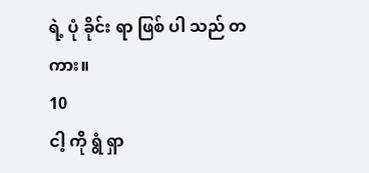ရဲ့ ပုံ ခိုင်း ရာ ဖြစ် ပါ သည် တ ကား။
10
ငါ့ ကို ရွံ ရှာ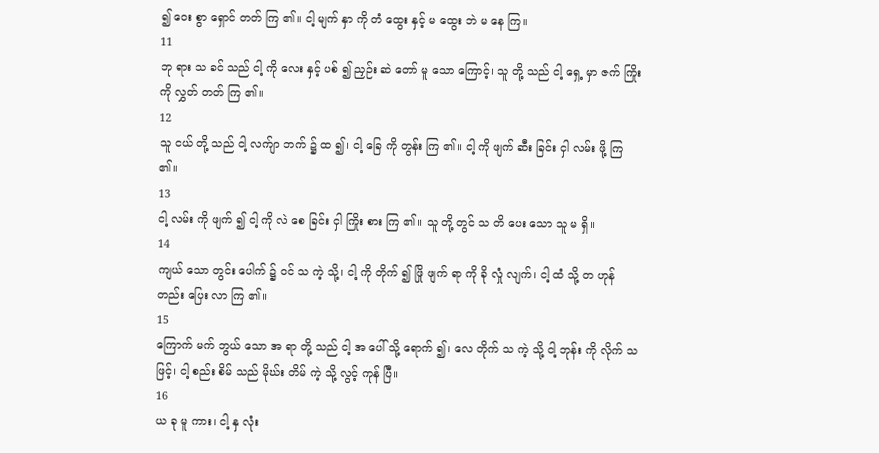၍ ဝေး စွာ ရှောင် တတ် ကြ ၏။ ငါ့ မျက် နှာ ကို တံ ထွေး နှင့် မ ထွေး ဘဲ မ နေ ကြ။
11
ဘု ရား သ ခင် သည် ငါ့ ကို လေး နှင့် ပစ် ၍ ညှဉ်း ဆဲ တော် မူ သော ကြောင့်၊ သူ တို့ သည် ငါ့ ရှေ့ မှာ ဇက် ကြိုး ကို လွှတ် တတ် ကြ ၏။
12
သူ ငယ် တို့ သည် ငါ့ လက်ျာ ဘက် ၌ ထ ၍၊ ငါ့ ခြေ ကို တွန်း ကြ ၏။ ငါ့ ကို ဖျက် ဆီး ခြင်း ငှါ လမ်း ဖို့ ကြ ၏။
13
ငါ့ လမ်း ကို ဖျက် ၍ ငါ့ ကို လဲ စေ ခြင်း ငှါ ကြိုး စား ကြ ၏။ သူ တို့ တွင် သ တိ ပေး သော သူ မ ရှိ။
14
ကျယ် သော တွင်း ပေါက် ၌ ဝင် သ ကဲ့ သို့၊ ငါ့ ကို တိုက် ၍ ဖြို ဖျက် ရာ ကို ခို လှုံ လျက်၊ ငါ့ ထံ သို့ တ ဟုန် တည်း ပြေး လာ ကြ ၏။
15
ကြောက် မက် ဘွယ် သော အ ရာ တို့ သည် ငါ့ အ ပေါ် သို့ ရောက် ၍၊ လေ တိုက် သ ကဲ့ သို့ ငါ့ ဘုန်း ကို လိုက် သ ဖြင့်၊ ငါ့ စည်း စိမ် သည် မိုဃ်း တိမ် ကဲ့ သို့ လွင့် ကုန် ပြီ။
16
ယ ခု မူ ကား၊ ငါ့ နှ လုံး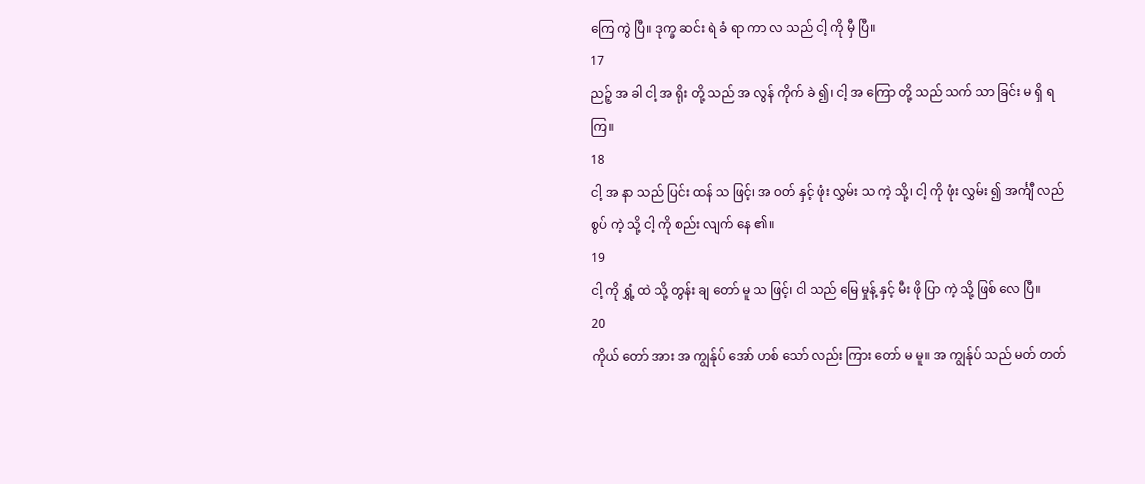ကြေ ကွဲ ပြီ။ ဒုက္ခ ဆင်း ရဲ ခံ ရာ ကာ လ သည် ငါ့ ကို မှီ ပြီ။
17
ညဉ့် အ ခါ ငါ့ အ ရိုး တို့ သည် အ လွန် ကိုက် ခဲ ၍၊ ငါ့ အ ကြော တို့ သည် သက် သာ ခြင်း မ ရှိ ရ ကြ။
18
ငါ့ အ နာ သည် ပြင်း ထန် သ ဖြင့်၊ အ ဝတ် နှင့် ဖုံး လွှမ်း သ ကဲ့ သို့၊ ငါ့ ကို ဖုံး လွှမ်း ၍ အင်္ကျီ လည် စွပ် ကဲ့ သို့ ငါ့ ကို စည်း လျက် နေ ၏။
19
ငါ့ ကို ရွှံ့ ထဲ သို့ တွန်း ချ တော် မူ သ ဖြင့်၊ ငါ သည် မြေ မှုန့် နှင့် မီး ဖို ပြာ ကဲ့ သို့ ဖြစ် လေ ပြီ။
20
ကိုယ် တော် အား အ ကျွန်ုပ် အော် ဟစ် သော် လည်း ကြား တော် မ မူ။ အ ကျွန်ုပ် သည် မတ် တတ်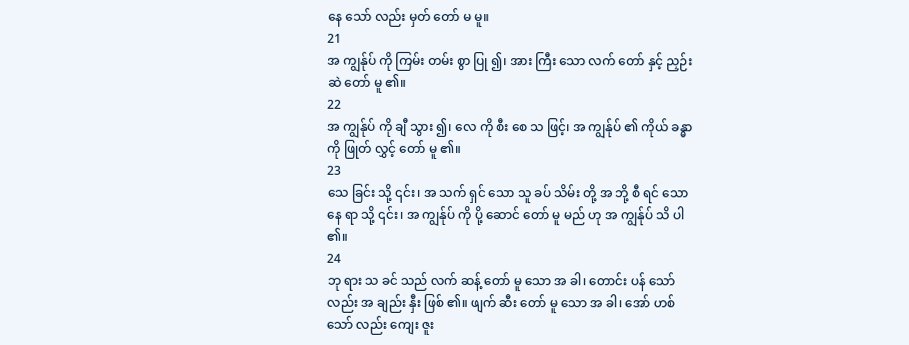နေ သော် လည်း မှတ် တော် မ မူ။
21
အ ကျွန်ုပ် ကို ကြမ်း တမ်း စွာ ပြု ၍၊ အား ကြီး သော လက် တော် နှင့် ညှဉ်း ဆဲ တော် မူ ၏။
22
အ ကျွန်ုပ် ကို ချီ သွား ၍၊ လေ ကို စီး စေ သ ဖြင့်၊ အ ကျွန်ုပ် ၏ ကိုယ် ခန္ဓာ ကို ဖြုတ် လွှင့် တော် မူ ၏။
23
သေ ခြင်း သို့ ၎င်း၊ အ သက် ရှင် သော သူ ခပ် သိမ်း တို့ အ ဘို့ စီ ရင် သော နေ ရာ သို့ ၎င်း၊ အ ကျွန်ုပ် ကို ပို့ ဆောင် တော် မူ မည် ဟု အ ကျွန်ုပ် သိ ပါ ၏။
24
ဘု ရား သ ခင် သည် လက် ဆန့် တော် မူ သော အ ခါ၊ တောင်း ပန် သော် လည်း အ ချည်း နှီး ဖြစ် ၏။ ဖျက် ဆီး တော် မူ သော အ ခါ၊ အော် ဟစ် သော် လည်း ကျေး ဇူး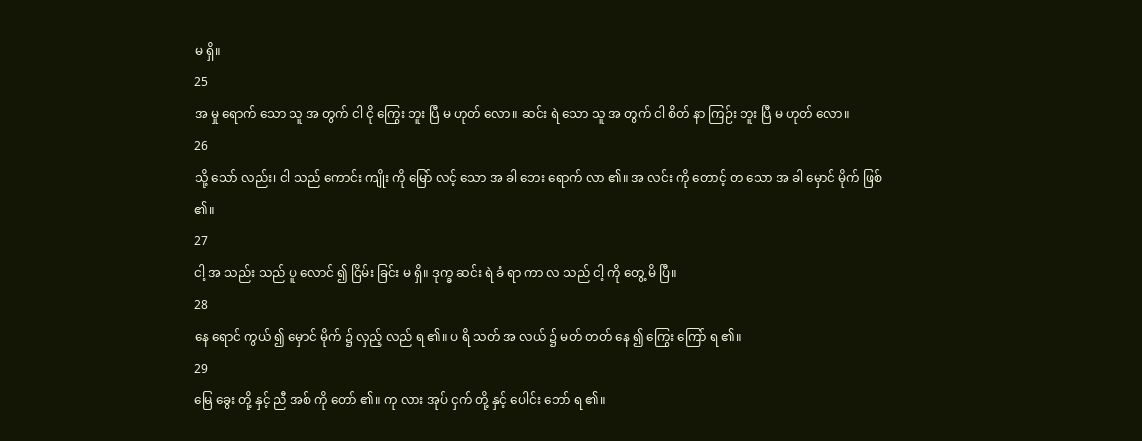မ ရှိ။
25
အ မှု ရောက် သော သူ အ တွက် ငါ ငို ကြွေး ဘူး ပြီ မ ဟုတ် လော။ ဆင်း ရဲ သော သူ အ တွက် ငါ စိတ် နာ ကြဉ်း ဘူး ပြီ မ ဟုတ် လော။
26
သို့ သော် လည်း၊ ငါ သည် ကောင်း ကျိုး ကို မြော် လင့် သော အ ခါ ဘေး ရောက် လာ ၏။ အ လင်း ကို တောင့် တ သော အ ခါ မှောင် မိုက် ဖြစ် ၏။
27
ငါ့ အ သည်း သည် ပူ လောင် ၍ ငြိမ်း ခြင်း မ ရှိ။ ဒုက္ခ ဆင်း ရဲ ခံ ရာ ကာ လ သည် ငါ့ ကို တွေ့ မိ ပြီ။
28
နေ ရောင် ကွယ် ၍ မှောင် မိုက် ၌ လှည့် လည် ရ ၏။ ပ ရိ သတ် အ လယ် ၌ မတ် တတ် နေ ၍ ကြွေး ကြော် ရ ၏။
29
မြေ ခွေး တို့ နှင့် ညီ အစ် ကို တော် ၏။ ကု လား အုပ် ငှက် တို့ နှင့် ပေါင်း ဘော် ရ ၏။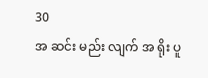30
အ ဆင်း မည်း လျက် အ ရိုး ပူ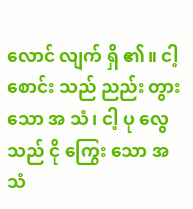လောင် လျက် ရှိ ၏။ ငါ့ စောင်း သည် ညည်း တွား သော အ သံ၊ ငါ့ ပု လွေ သည် ငို ကြွေး သော အ သံ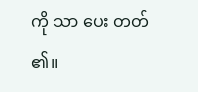ကို သာ ပေး တတ် ၏။